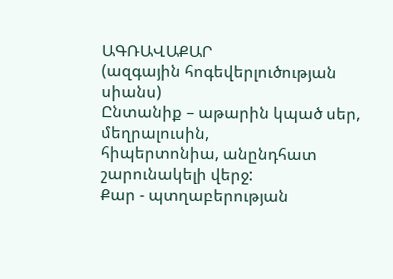ԱԳՌԱՎԱՔԱՐ
(ազգային հոգեվերլուծության
սիանս)
Ընտանիք – աթարին կպած սեր, մեղրալուսին,
հիպերտոնիա, անընդհատ շարունակելի վերջ:
Քար - պտղաբերության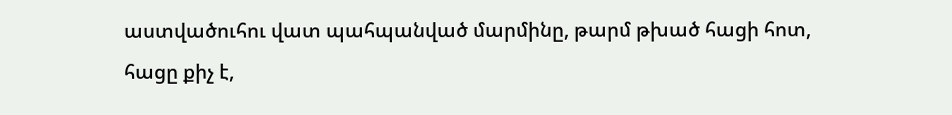աստվածուհու վատ պահպանված մարմինը, թարմ թխած հացի հոտ, հացը քիչ է,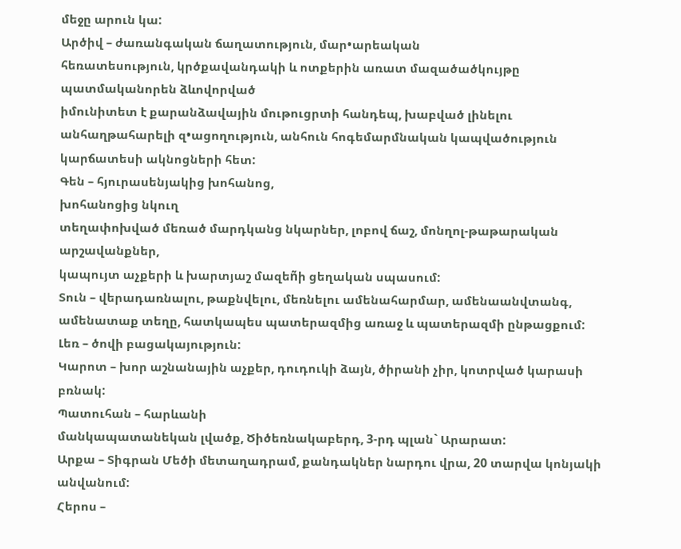մեջը արուն կա:
Արծիվ – ժառանգական ճաղատություն, մար•արեական
հեռատեսություն, կրծքավանդակի և ոտքերին առատ մազածածկույթը պատմականորեն ձևովորված
իմունիտետ է քարանձավային մութուցրտի հանդեպ, խաբված լինելու անհաղթահարելի զ•ացողություն, անհուն հոգեմարմնական կապվածություն կարճատեսի ակնոցների հետ:
Գեն – հյուրասենյակից խոհանոց,
խոհանոցից նկուղ
տեղափոխված մեռած մարդկանց նկարներ, լոբով ճաշ, մոնղոլ-թաթարական արշավանքներ,
կապույտ աչքերի և խարտյաշ մազեñի ցեղական սպասում:
Տուն – վերադառնալու, թաքնվելու, մեռնելու ամենահարմար, ամենաանվտանգ, ամենատաք տեղը, հատկապես պատերազմից առաջ և պատերազմի ընթացքում:
Լեռ – ծովի բացակայություն:
Կարոտ – խոր աշնանային աչքեր, դուդուկի ձայն, ծիրանի չիր, կոտրված կարասի բռնակ:
Պատուհան – հարևանի
մանկապատանեկան լվածք, Ծիծեռնակաբերդ, 3-րդ պլան` Արարատ:
Արքա – Տիգրան Մեծի մետաղադրամ, քանդակներ նարդու վրա, 20 տարվա կոնյակի անվանում:
Հերոս –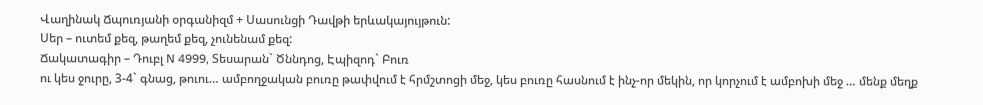Վաղինակ Ճպուռյանի օրգանիզմ + Սասունցի Դավթի երևակայույթուն:
Սեր – ուտեմ քեզ, թաղեմ քեզ, չունենամ քեզ:
Ճակատագիր – Դուբլ N 4999, Տեսարան` Ծննդոց, Էպիզոդ` Բուռ
ու կես ջուրը, 3-4` գնաց, թուու… ամբողջական բուռը թափվում է հրմշտոցի մեջ, կես բուռը հասնում է ինչ-որ մեկին, որ կորչում է ամբոխի մեջ … մենք մեղք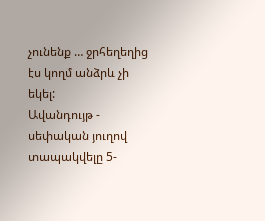չունենք … ջրհեղեղից էս կողմ անձրև չի եկել:
Ավանդույթ - սեփական յուղով տապակվելը 5-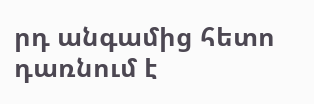րդ անգամից հետո դառնում է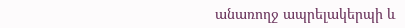անառողջ ապրելակերպի և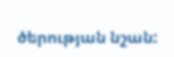ծերության նշան: